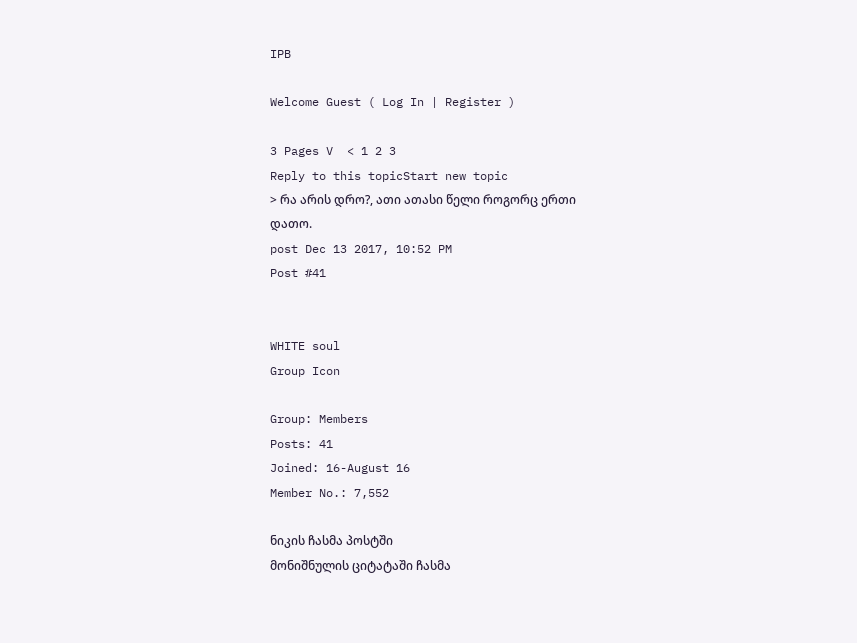IPB

Welcome Guest ( Log In | Register )

3 Pages V  < 1 2 3
Reply to this topicStart new topic
> რა არის დრო?, ათი ათასი წელი როგორც ერთი
დათო.
post Dec 13 2017, 10:52 PM
Post #41


WHITE soul
Group Icon

Group: Members
Posts: 41
Joined: 16-August 16
Member No.: 7,552

ნიკის ჩასმა პოსტში
მონიშნულის ციტატაში ჩასმა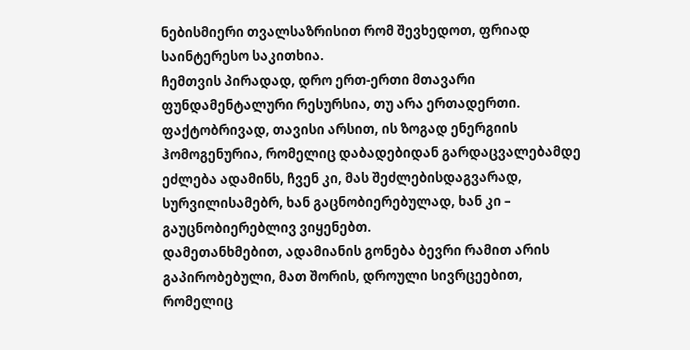ნებისმიერი თვალსაზრისით რომ შევხედოთ, ფრიად საინტერესო საკითხია.
ჩემთვის პირადად, დრო ერთ-ერთი მთავარი ფუნდამენტალური რესურსია, თუ არა ერთადერთი.
ფაქტობრივად, თავისი არსით, ის ზოგად ენერგიის ჰომოგენურია, რომელიც დაბადებიდან გარდაცვალებამდე ეძლება ადამინს, ჩვენ კი, მას შეძლებისდაგვარად, სურვილისამებრ, ხან გაცნობიერებულად, ხან კი – გაუცნობიერებლივ ვიყენებთ.
დამეთანხმებით, ადამიანის გონება ბევრი რამით არის გაპირობებული, მათ შორის, დროული სივრცეებით, რომელიც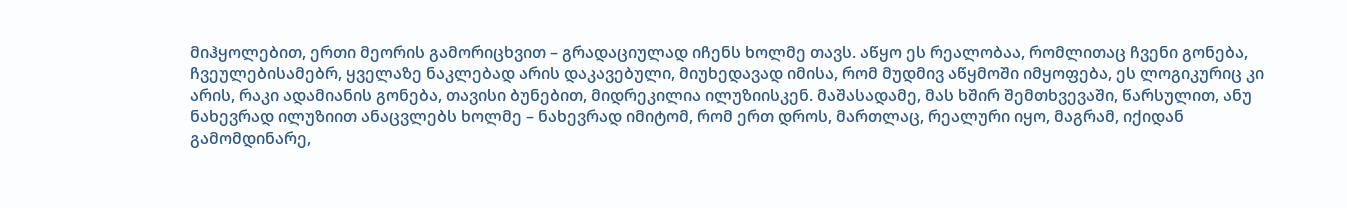მიჰყოლებით, ერთი მეორის გამორიცხვით – გრადაციულად იჩენს ხოლმე თავს. აწყო ეს რეალობაა, რომლითაც ჩვენი გონება, ჩვეულებისამებრ, ყველაზე ნაკლებად არის დაკავებული, მიუხედავად იმისა, რომ მუდმივ აწყმოში იმყოფება, ეს ლოგიკურიც კი არის, რაკი ადამიანის გონება, თავისი ბუნებით, მიდრეკილია ილუზიისკენ. მაშასადამე, მას ხშირ შემთხვევაში, წარსულით, ანუ ნახევრად ილუზიით ანაცვლებს ხოლმე – ნახევრად იმიტომ, რომ ერთ დროს, მართლაც, რეალური იყო, მაგრამ, იქიდან გამომდინარე,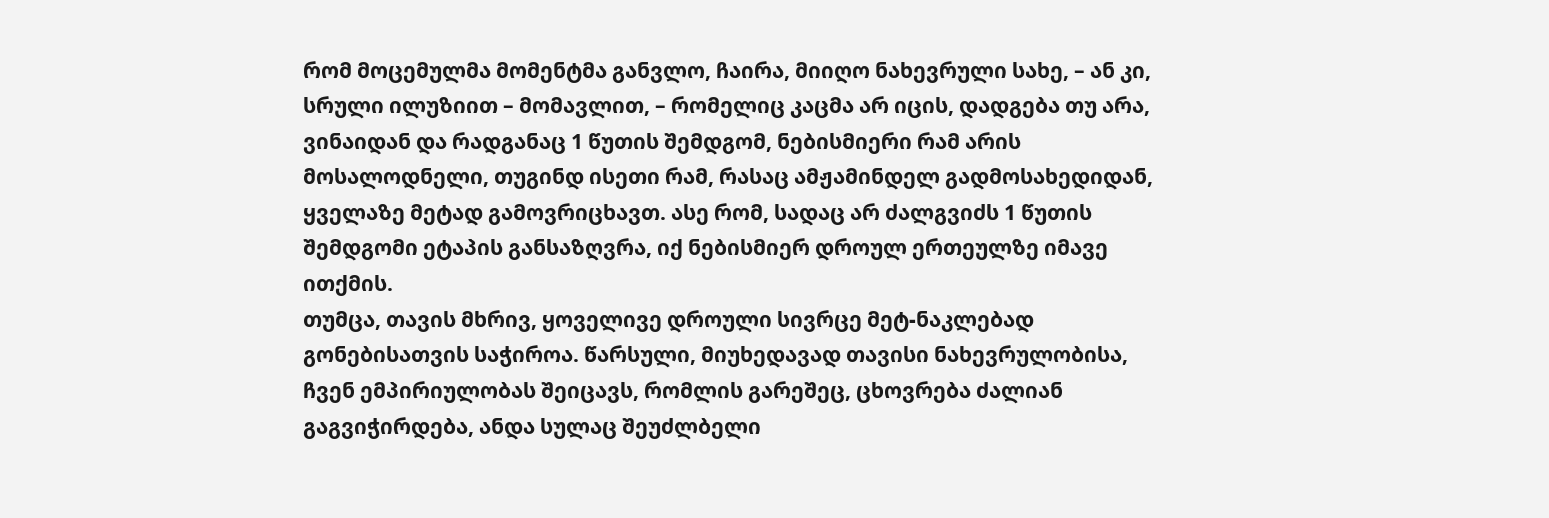რომ მოცემულმა მომენტმა განვლო, ჩაირა, მიიღო ნახევრული სახე, – ან კი, სრული ილუზიით – მომავლით, – რომელიც კაცმა არ იცის, დადგება თუ არა, ვინაიდან და რადგანაც 1 წუთის შემდგომ, ნებისმიერი რამ არის მოსალოდნელი, თუგინდ ისეთი რამ, რასაც ამჟამინდელ გადმოსახედიდან, ყველაზე მეტად გამოვრიცხავთ. ასე რომ, სადაც არ ძალგვიძს 1 წუთის შემდგომი ეტაპის განსაზღვრა, იქ ნებისმიერ დროულ ერთეულზე იმავე ითქმის.
თუმცა, თავის მხრივ, ყოველივე დროული სივრცე მეტ-ნაკლებად გონებისათვის საჭიროა. წარსული, მიუხედავად თავისი ნახევრულობისა, ჩვენ ემპირიულობას შეიცავს, რომლის გარეშეც, ცხოვრება ძალიან გაგვიჭირდება, ანდა სულაც შეუძლბელი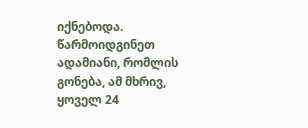იქნებოდა. წარმოიდგინეთ ადამიანი, რომლის გონება, ამ მხრივ, ყოველ 24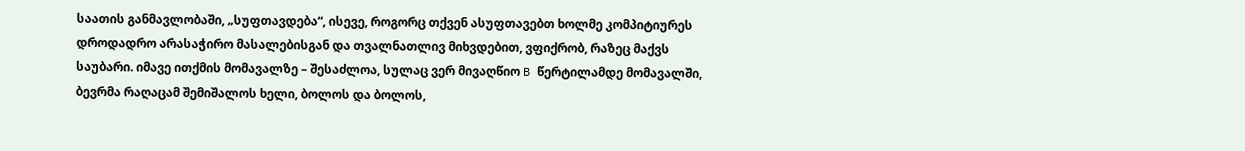საათის განმავლობაში, „სუფთავდება“, ისევე, როგორც თქვენ ასუფთავებთ ხოლმე კომპიტიურეს დროდადრო არასაჭირო მასალებისგან და თვალნათლივ მიხვდებით, ვფიქრობ, რაზეც მაქვს საუბარი. იმავე ითქმის მომავალზე – შესაძლოა, სულაც ვერ მივაღწიო B წერტილამდე მომავალში, ბევრმა რაღაცამ შემიშალოს ხელი, ბოლოს და ბოლოს,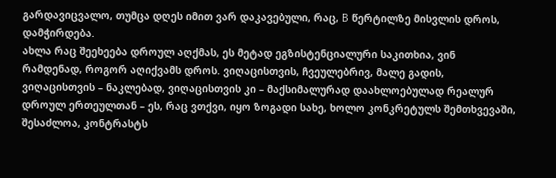გარდავიცვალო, თუმცა დღეს იმით ვარ დაკავებული, რაც, B წერტილზე მისვლის დროს, დამჭირდება.
ახლა რაც შეეხეება დროულ აღქმას, ეს მეტად ეგზისტენციალური საკითხია, ვინ რამდენად, როგორ აღიქვამს დროს. ვიღაცისთვის, ჩვეულებრივ, მალე გადის, ვიღაცისთვის – ნაკლებად, ვიღაცისთვის კი – მაქსიმალურად დაახლოებულად რეალურ დროულ ერთეულთან – ეს, რაც ვთქვი, იყო ზოგადი სახე, ხოლო კონკრეტულს შემთხვევაში, შესაძლოა, კონტრასტს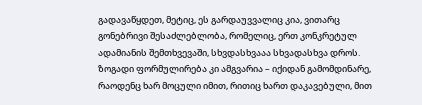გადავაწყდეთ, მეტიც, ეს გარდაუვვალიც კია, ვითარც გონებრივი შესაძლებლობა, რომელიც, ერთ კონკრეტულ ადამიანის შემთხვევაში, სხვდასხვააა სხვადასხვა დროს.
ზოგადი ფორმულირება კი ამგვარია – იქიდან გამომდინარე, რაოდენც ხარ მოცული იმით, რითიც ხართ დაკავებული, მით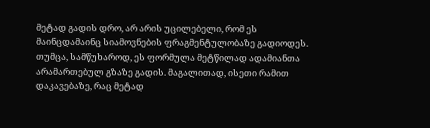მეტად გადის დრო, არ არის უცილებელი, რომ ეს მაინცდამაინც სიამოვნების ფრაგმენტულობაზე გადიოდეს.
თუმცა, სამწუხაროდ, ეს ფორმულა მეტწილად ადამიანთა არამართებულ გზაზე გადის. მაგალითად, ისეთი რამით დაკავებაზე, რაც მეტად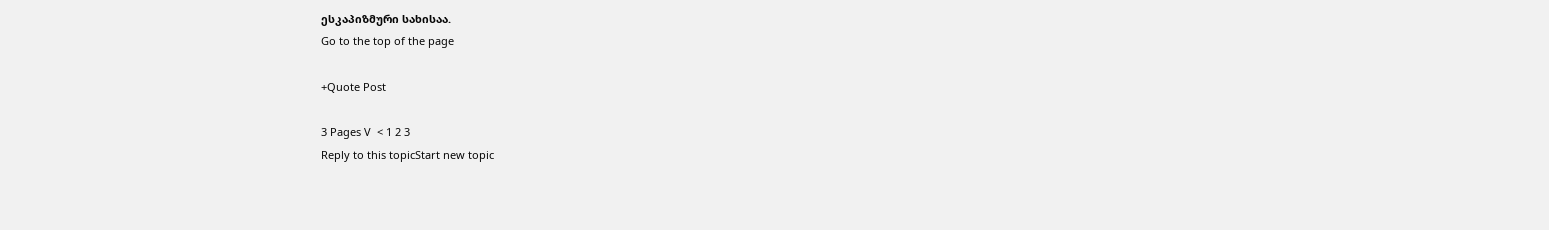ესკაპიზმური სახისაა.
Go to the top of the page

+Quote Post

3 Pages V  < 1 2 3
Reply to this topicStart new topic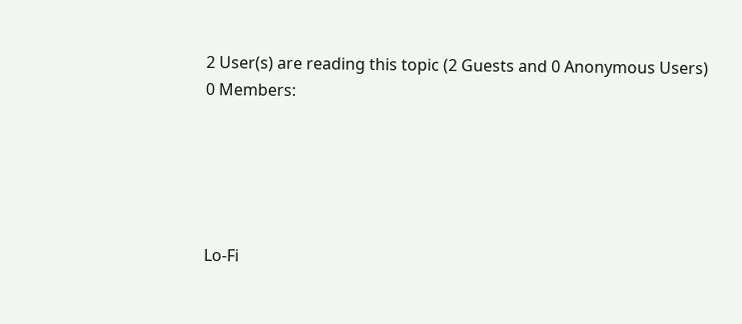2 User(s) are reading this topic (2 Guests and 0 Anonymous Users)
0 Members:





Lo-Fi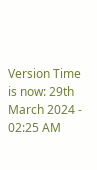Version Time is now: 29th March 2024 - 02:25 AM